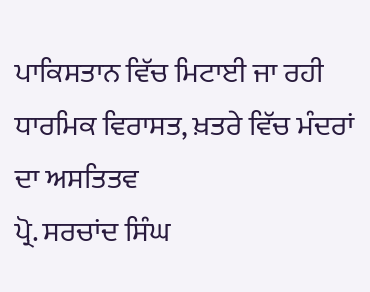ਪਾਕਿਸਤਾਨ ਵਿੱਚ ਮਿਟਾਈ ਜਾ ਰਹੀ ਧਾਰਮਿਕ ਵਿਰਾਸਤ, ਖ਼ਤਰੇ ਵਿੱਚ ਮੰਦਰਾਂ ਦਾ ਅਸਤਿਤਵ
ਪ੍ਰੋ. ਸਰਚਾਂਦ ਸਿੰਘ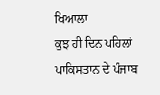ਖਿਆਲਾ
ਕੁਝ ਹੀ ਦਿਨ ਪਹਿਲਾਂ ਪਾਕਿਸਤਾਨ ਦੇ ਪੰਜਾਬ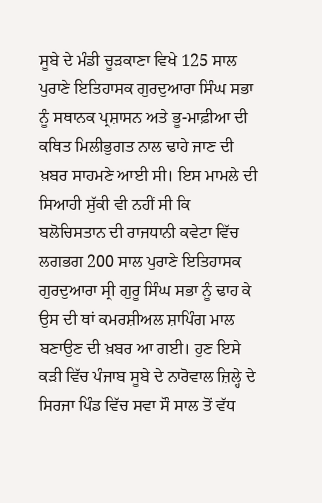ਸੂਬੇ ਦੇ ਮੰਡੀ ਚੂੜਕਾਣਾ ਵਿਖੇ 125 ਸਾਲ ਪੁਰਾਣੇ ਇਤਿਹਾਸਕ ਗੁਰਦੁਆਰਾ ਸਿੰਘ ਸਭਾ ਨੂੰ ਸਥਾਨਕ ਪ੍ਰਸ਼ਾਸਨ ਅਤੇ ਭੂ-ਮਾਫ਼ੀਆ ਦੀ ਕਥਿਤ ਮਿਲੀਭੁਗਤ ਨਾਲ ਢਾਹੇ ਜਾਣ ਦੀ ਖ਼ਬਰ ਸਾਹਮਣੇ ਆਈ ਸੀ। ਇਸ ਮਾਮਲੇ ਦੀ ਸਿਆਹੀ ਸੁੱਕੀ ਵੀ ਨਹੀਂ ਸੀ ਕਿ ਬਲੋਚਿਸਤਾਨ ਦੀ ਰਾਜਧਾਨੀ ਕਵੇਟਾ ਵਿੱਚ ਲਗਭਗ 200 ਸਾਲ ਪੁਰਾਣੇ ਇਤਿਹਾਸਕ ਗੁਰਦੁਆਰਾ ਸ੍ਰੀ ਗੁਰੂ ਸਿੰਘ ਸਭਾ ਨੂੰ ਢਾਹ ਕੇ ਉਸ ਦੀ ਥਾਂ ਕਮਰਸ਼ੀਅਲ ਸ਼ਾਪਿੰਗ ਮਾਲ ਬਣਾਉਣ ਦੀ ਖ਼ਬਰ ਆ ਗਈ। ਹੁਣ ਇਸੇ ਕੜੀ ਵਿੱਚ ਪੰਜਾਬ ਸੂਬੇ ਦੇ ਨਾਰੋਵਾਲ ਜ਼ਿਲ੍ਹੇ ਦੇ ਸਿਰਜਾ ਪਿੰਡ ਵਿੱਚ ਸਵਾ ਸੌ ਸਾਲ ਤੋਂ ਵੱਧ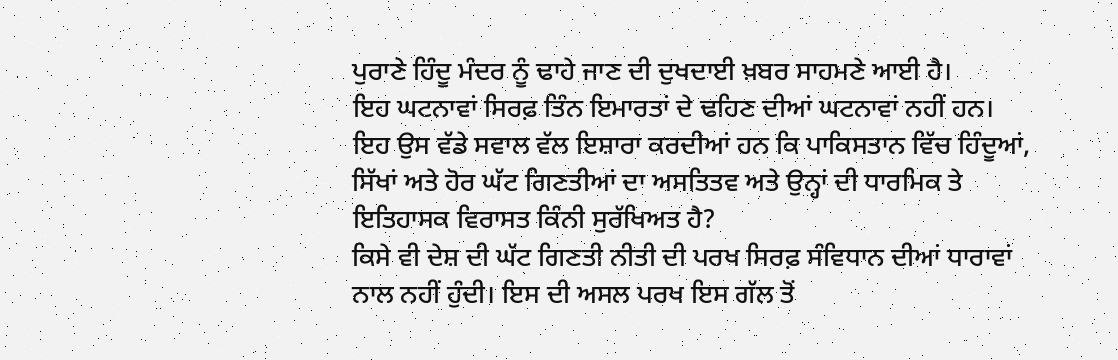ਪੁਰਾਣੇ ਹਿੰਦੂ ਮੰਦਰ ਨੂੰ ਢਾਹੇ ਜਾਣ ਦੀ ਦੁਖਦਾਈ ਖ਼ਬਰ ਸਾਹਮਣੇ ਆਈ ਹੈ।
ਇਹ ਘਟਨਾਵਾਂ ਸਿਰਫ਼ ਤਿੰਨ ਇਮਾਰਤਾਂ ਦੇ ਢਹਿਣ ਦੀਆਂ ਘਟਨਾਵਾਂ ਨਹੀਂ ਹਨ। ਇਹ ਉਸ ਵੱਡੇ ਸਵਾਲ ਵੱਲ ਇਸ਼ਾਰਾ ਕਰਦੀਆਂ ਹਨ ਕਿ ਪਾਕਿਸਤਾਨ ਵਿੱਚ ਹਿੰਦੂਆਂ, ਸਿੱਖਾਂ ਅਤੇ ਹੋਰ ਘੱਟ ਗਿਣਤੀਆਂ ਦਾ ਅਸਤਿਤਵ ਅਤੇ ਉਨ੍ਹਾਂ ਦੀ ਧਾਰਮਿਕ ਤੇ ਇਤਿਹਾਸਕ ਵਿਰਾਸਤ ਕਿੰਨੀ ਸੁਰੱਖਿਅਤ ਹੈ?
ਕਿਸੇ ਵੀ ਦੇਸ਼ ਦੀ ਘੱਟ ਗਿਣਤੀ ਨੀਤੀ ਦੀ ਪਰਖ ਸਿਰਫ਼ ਸੰਵਿਧਾਨ ਦੀਆਂ ਧਾਰਾਵਾਂ ਨਾਲ ਨਹੀਂ ਹੁੰਦੀ। ਇਸ ਦੀ ਅਸਲ ਪਰਖ ਇਸ ਗੱਲ ਤੋਂ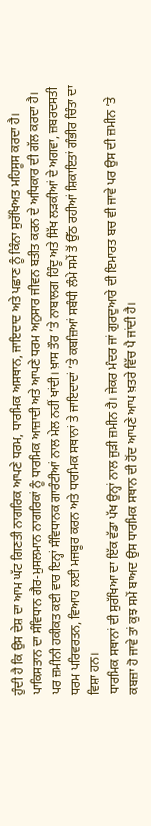ਹੁੰਦੀ ਹੈ ਕਿ ਉਸ ਦੇਸ਼ ਦਾ ਆਮ ਘੱਟ ਗਿਣਤੀ ਨਾਗਰਿਕ ਆਪਣੇ ਧਰਮ, ਧਾਰਮਿਕ ਅਸਥਾਨ, ਜਾਇਦਾਦ ਅਤੇ ਪਛਾਣ ਨੂੰ ਕਿੰਨਾ ਸੁਰੱਖਿਅਤ ਮਹਿਸੂਸ ਕਰਦਾ ਹੈ।
ਪਾਕਿਸਤਾਨ ਦਾ ਸੰਵਿਧਾਨ ਗੈਰ-ਮੁਸਲਮਾਨ ਨਾਗਰਿਕਾਂ ਨੂੰ ਧਾਰਮਿਕ ਆਜ਼ਾਦੀ ਅਤੇ ਆਪਣੇ ਧਰਮ ਅਨੁਸਾਰ ਜੀਵਨ ਬਤੀਤ ਕਰਨ ਦੇ ਅਧਿਕਾਰ ਦੀ ਗੱਲ ਕਰਦਾ ਹੈ। ਪਰ ਜ਼ਮੀਨੀ ਹਕੀਕਤ ਕਈ ਵਾਰ ਇਨ੍ਹਾਂ ਸੰਵਿਧਾਨਕ ਗਾਰੰਟੀਆਂ ਨਾਲ ਮੇਲ ਨਹੀਂ ਖਾਂਦੀ। ਖ਼ਾਸ ਤੌਰ ’ਤੇ ਨਾਬਾਲਗ ਹਿੰਦੂ ਅਤੇ ਸਿੱਖ ਲੜਕੀਆਂ ਦੇ ਅਗਵਾ, ਜ਼ਬਰਦਸਤੀ ਧਰਮ ਪਰਿਵਰਤਨ, ਵਿਆਹ ਲਈ ਮਜਬੂਰ ਕਰਨ ਅਤੇ ਧਾਰਮਿਕ ਸਥਾਨਾਂ ਤੇ ਜਾਇਦਾਦਾਂ ’ਤੇ ਕਬਜ਼ਿਆਂ ਸਬੰਧੀ ਲੰਮੇ ਸਮੇਂ ਤੋਂ ਉੱਠ ਰਹੀਆਂ ਸ਼ਿਕਾਇਤਾਂ ਗੰਭੀਰ ਚਿੰਤਾ ਦਾ ਵਿਸ਼ਾ ਹਨ।
ਧਾਰਮਿਕ ਸਥਾਨਾਂ ਦੀ ਸੁਰੱਖਿਆ ਦਾ ਇੱਕ ਵੱਡਾ ਪੱਖ ਉਨ੍ਹਾਂ ਨਾਲ ਜੁੜੀ ਜ਼ਮੀਨ ਹੈ। ਜੇਕਰ ਮੰਦਰ ਜਾਂ ਗੁਰਦੁਆਰੇ ਦੀ ਇਮਾਰਤ ਬਚ ਵੀ ਜਾਵੇ ਪਰ ਉਸ ਦੀ ਜ਼ਮੀਨ ’ਤੇ ਕਬਜ਼ਾ ਹੋ ਜਾਵੇ ਤਾਂ ਕੁਝ ਸਮੇਂ ਬਾਅਦ ਉਸ ਧਾਰਮਿਕ ਸਥਾਨ ਦੀ ਹੋਂਦ ਆਪਣੇ ਆਪ ਖ਼ਤਰੇ ਵਿੱਚ ਪੈ ਜਾਂਦੀ ਹੈ।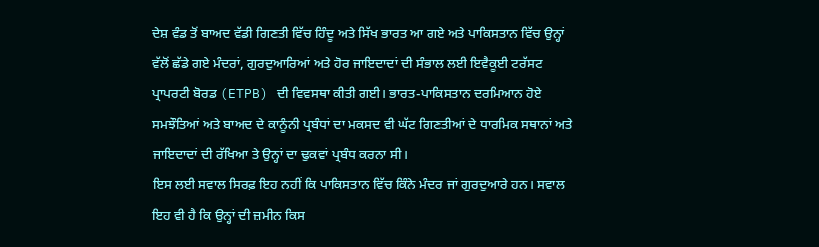ਦੇਸ਼ ਵੰਡ ਤੋਂ ਬਾਅਦ ਵੱਡੀ ਗਿਣਤੀ ਵਿੱਚ ਹਿੰਦੂ ਅਤੇ ਸਿੱਖ ਭਾਰਤ ਆ ਗਏ ਅਤੇ ਪਾਕਿਸਤਾਨ ਵਿੱਚ ਉਨ੍ਹਾਂ ਵੱਲੋਂ ਛੱਡੇ ਗਏ ਮੰਦਰਾਂ, ਗੁਰਦੁਆਰਿਆਂ ਅਤੇ ਹੋਰ ਜਾਇਦਾਦਾਂ ਦੀ ਸੰਭਾਲ ਲਈ ਇਵੈਕੂਈ ਟਰੱਸਟ ਪ੍ਰਾਪਰਟੀ ਬੋਰਡ (ETPB) ਦੀ ਵਿਵਸਥਾ ਕੀਤੀ ਗਈ। ਭਾਰਤ-ਪਾਕਿਸਤਾਨ ਦਰਮਿਆਨ ਹੋਏ ਸਮਝੌਤਿਆਂ ਅਤੇ ਬਾਅਦ ਦੇ ਕਾਨੂੰਨੀ ਪ੍ਰਬੰਧਾਂ ਦਾ ਮਕਸਦ ਵੀ ਘੱਟ ਗਿਣਤੀਆਂ ਦੇ ਧਾਰਮਿਕ ਸਥਾਨਾਂ ਅਤੇ ਜਾਇਦਾਦਾਂ ਦੀ ਰੱਖਿਆ ਤੇ ਉਨ੍ਹਾਂ ਦਾ ਢੁਕਵਾਂ ਪ੍ਰਬੰਧ ਕਰਨਾ ਸੀ।
ਇਸ ਲਈ ਸਵਾਲ ਸਿਰਫ਼ ਇਹ ਨਹੀਂ ਕਿ ਪਾਕਿਸਤਾਨ ਵਿੱਚ ਕਿੰਨੇ ਮੰਦਰ ਜਾਂ ਗੁਰਦੁਆਰੇ ਹਨ। ਸਵਾਲ ਇਹ ਵੀ ਹੈ ਕਿ ਉਨ੍ਹਾਂ ਦੀ ਜ਼ਮੀਨ ਕਿਸ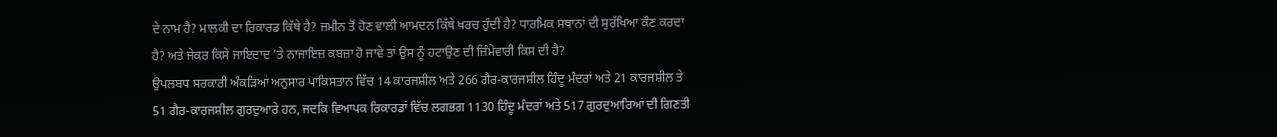ਦੇ ਨਾਮ ਹੈ? ਮਾਲਕੀ ਦਾ ਰਿਕਾਰਡ ਕਿੱਥੇ ਹੈ? ਜ਼ਮੀਨ ਤੋਂ ਹੋਣ ਵਾਲੀ ਆਮਦਨ ਕਿੱਥੇ ਖ਼ਰਚ ਹੁੰਦੀ ਹੈ? ਧਾਰਮਿਕ ਸਥਾਨਾਂ ਦੀ ਸੁਰੱਖਿਆ ਕੌਣ ਕਰਦਾ ਹੈ? ਅਤੇ ਜੇਕਰ ਕਿਸੇ ਜਾਇਦਾਦ ’ਤੇ ਨਾਜਾਇਜ਼ ਕਬਜ਼ਾ ਹੋ ਜਾਵੇ ਤਾਂ ਉਸ ਨੂੰ ਹਟਾਉਣ ਦੀ ਜ਼ਿੰਮੇਵਾਰੀ ਕਿਸ ਦੀ ਹੈ?
ਉਪਲਬਧ ਸਰਕਾਰੀ ਅੰਕੜਿਆਂ ਅਨੁਸਾਰ ਪਾਕਿਸਤਾਨ ਵਿੱਚ 14 ਕਾਰਜਸ਼ੀਲ ਅਤੇ 266 ਗੈਰ-ਕਾਰਜਸ਼ੀਲ ਹਿੰਦੂ ਮੰਦਰਾਂ ਅਤੇ 21 ਕਾਰਜਸ਼ੀਲ ਤੇ 51 ਗੈਰ-ਕਾਰਜਸ਼ੀਲ ਗੁਰਦੁਆਰੇ ਹਨ, ਜਦਕਿ ਵਿਆਪਕ ਰਿਕਾਰਡਾਂ ਵਿੱਚ ਲਗਭਗ 1130 ਹਿੰਦੂ ਮੰਦਰਾਂ ਅਤੇ 517 ਗੁਰਦੁਆਰਿਆਂ ਦੀ ਗਿਣਤੀ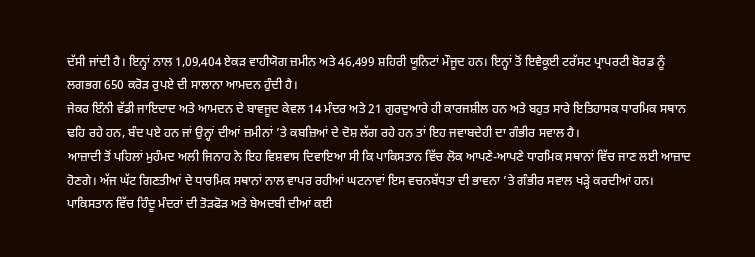ਦੱਸੀ ਜਾਂਦੀ ਹੈ। ਇਨ੍ਹਾਂ ਨਾਲ 1,09,404 ਏਕੜ ਵਾਹੀਯੋਗ ਜ਼ਮੀਨ ਅਤੇ 46,499 ਸ਼ਹਿਰੀ ਯੂਨਿਟਾਂ ਮੌਜੂਦ ਹਨ। ਇਨ੍ਹਾਂ ਤੋਂ ਇਵੈਕੂਈ ਟਰੱਸਟ ਪ੍ਰਾਪਰਟੀ ਬੋਰਡ ਨੂੰ ਲਗਭਗ 650 ਕਰੋੜ ਰੁਪਏ ਦੀ ਸਾਲਾਨਾ ਆਮਦਨ ਹੁੰਦੀ ਹੈ।
ਜੇਕਰ ਇੰਨੀ ਵੱਡੀ ਜਾਇਦਾਦ ਅਤੇ ਆਮਦਨ ਦੇ ਬਾਵਜੂਦ ਕੇਵਲ 14 ਮੰਦਰ ਅਤੇ 21 ਗੁਰਦੁਆਰੇ ਹੀ ਕਾਰਜਸ਼ੀਲ ਹਨ ਅਤੇ ਬਹੁਤ ਸਾਰੇ ਇਤਿਹਾਸਕ ਧਾਰਮਿਕ ਸਥਾਨ ਢਹਿ ਰਹੇ ਹਨ, ਬੰਦ ਪਏ ਹਨ ਜਾਂ ਉਨ੍ਹਾਂ ਦੀਆਂ ਜ਼ਮੀਨਾਂ ’ਤੇ ਕਬਜ਼ਿਆਂ ਦੇ ਦੋਸ਼ ਲੱਗ ਰਹੇ ਹਨ ਤਾਂ ਇਹ ਜਵਾਬਦੇਹੀ ਦਾ ਗੰਭੀਰ ਸਵਾਲ ਹੈ।
ਆਜ਼ਾਦੀ ਤੋਂ ਪਹਿਲਾਂ ਮੁਹੰਮਦ ਅਲੀ ਜਿਨਾਹ ਨੇ ਇਹ ਵਿਸ਼ਵਾਸ ਦਿਵਾਇਆ ਸੀ ਕਿ ਪਾਕਿਸਤਾਨ ਵਿੱਚ ਲੋਕ ਆਪਣੇ-ਆਪਣੇ ਧਾਰਮਿਕ ਸਥਾਨਾਂ ਵਿੱਚ ਜਾਣ ਲਈ ਆਜ਼ਾਦ ਹੋਣਗੇ। ਅੱਜ ਘੱਟ ਗਿਣਤੀਆਂ ਦੇ ਧਾਰਮਿਕ ਸਥਾਨਾਂ ਨਾਲ ਵਾਪਰ ਰਹੀਆਂ ਘਟਨਾਵਾਂ ਇਸ ਵਚਨਬੱਧਤਾ ਦੀ ਭਾਵਨਾ ’ਤੇ ਗੰਭੀਰ ਸਵਾਲ ਖੜ੍ਹੇ ਕਰਦੀਆਂ ਹਨ।
ਪਾਕਿਸਤਾਨ ਵਿੱਚ ਹਿੰਦੂ ਮੰਦਰਾਂ ਦੀ ਤੋੜਫੋੜ ਅਤੇ ਬੇਅਦਬੀ ਦੀਆਂ ਕਈ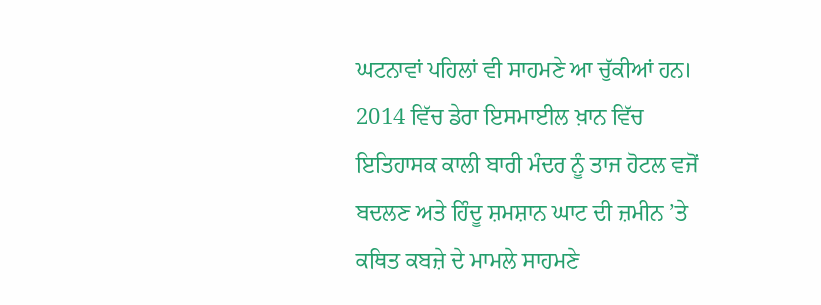ਘਟਨਾਵਾਂ ਪਹਿਲਾਂ ਵੀ ਸਾਹਮਣੇ ਆ ਚੁੱਕੀਆਂ ਹਨ। 2014 ਵਿੱਚ ਡੇਰਾ ਇਸਮਾਈਲ ਖ਼ਾਨ ਵਿੱਚ ਇਤਿਹਾਸਕ ਕਾਲੀ ਬਾਰੀ ਮੰਦਰ ਨੂੰ ਤਾਜ ਹੋਟਲ ਵਜੋਂ ਬਦਲਣ ਅਤੇ ਹਿੰਦੂ ਸ਼ਮਸ਼ਾਨ ਘਾਟ ਦੀ ਜ਼ਮੀਨ ’ਤੇ ਕਥਿਤ ਕਬਜ਼ੇ ਦੇ ਮਾਮਲੇ ਸਾਹਮਣੇ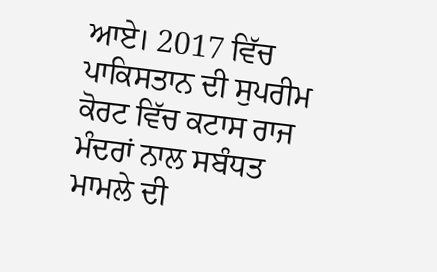ਆਏ। 2017 ਵਿੱਚ ਪਾਕਿਸਤਾਨ ਦੀ ਸੁਪਰੀਮ ਕੋਰਟ ਵਿੱਚ ਕਟਾਸ ਰਾਜ ਮੰਦਰਾਂ ਨਾਲ ਸਬੰਧਤ ਮਾਮਲੇ ਦੀ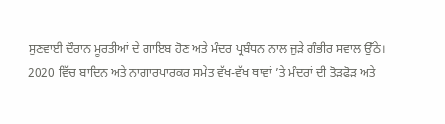ਸੁਣਵਾਈ ਦੌਰਾਨ ਮੂਰਤੀਆਂ ਦੇ ਗਾਇਬ ਹੋਣ ਅਤੇ ਮੰਦਰ ਪ੍ਰਬੰਧਨ ਨਾਲ ਜੁੜੇ ਗੰਭੀਰ ਸਵਾਲ ਉੱਠੇ।
2020 ਵਿੱਚ ਬਾਦਿਨ ਅਤੇ ਨਾਗਾਰਪਾਰਕਰ ਸਮੇਤ ਵੱਖ-ਵੱਖ ਥਾਵਾਂ ’ਤੇ ਮੰਦਰਾਂ ਦੀ ਤੋੜਫੋੜ ਅਤੇ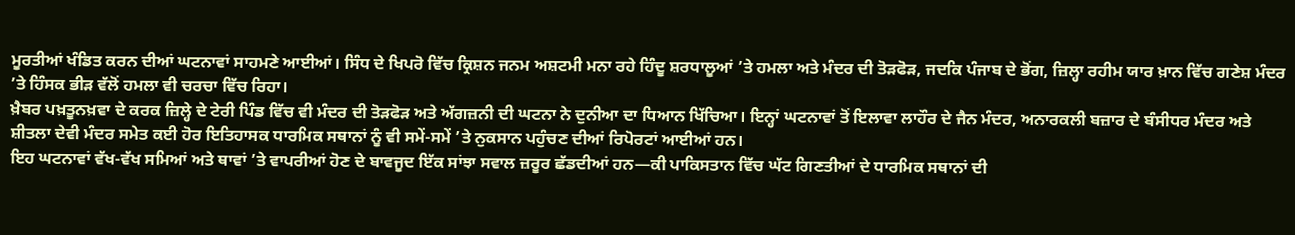ਮੂਰਤੀਆਂ ਖੰਡਿਤ ਕਰਨ ਦੀਆਂ ਘਟਨਾਵਾਂ ਸਾਹਮਣੇ ਆਈਆਂ। ਸਿੰਧ ਦੇ ਖਿਪਰੋ ਵਿੱਚ ਕ੍ਰਿਸ਼ਨ ਜਨਮ ਅਸ਼ਟਮੀ ਮਨਾ ਰਹੇ ਹਿੰਦੂ ਸ਼ਰਧਾਲੂਆਂ ’ਤੇ ਹਮਲਾ ਅਤੇ ਮੰਦਰ ਦੀ ਤੋੜਫੋੜ, ਜਦਕਿ ਪੰਜਾਬ ਦੇ ਭੋਂਗ, ਜ਼ਿਲ੍ਹਾ ਰਹੀਮ ਯਾਰ ਖ਼ਾਨ ਵਿੱਚ ਗਣੇਸ਼ ਮੰਦਰ ’ਤੇ ਹਿੰਸਕ ਭੀੜ ਵੱਲੋਂ ਹਮਲਾ ਵੀ ਚਰਚਾ ਵਿੱਚ ਰਿਹਾ।
ਖ਼ੈਬਰ ਪਖ਼ਤੂਨਖ਼ਵਾ ਦੇ ਕਰਕ ਜ਼ਿਲ੍ਹੇ ਦੇ ਟੇਰੀ ਪਿੰਡ ਵਿੱਚ ਵੀ ਮੰਦਰ ਦੀ ਤੋੜਫੋੜ ਅਤੇ ਅੱਗਜ਼ਨੀ ਦੀ ਘਟਨਾ ਨੇ ਦੁਨੀਆ ਦਾ ਧਿਆਨ ਖਿੱਚਿਆ। ਇਨ੍ਹਾਂ ਘਟਨਾਵਾਂ ਤੋਂ ਇਲਾਵਾ ਲਾਹੌਰ ਦੇ ਜੈਨ ਮੰਦਰ, ਅਨਾਰਕਲੀ ਬਜ਼ਾਰ ਦੇ ਬੰਸੀਧਰ ਮੰਦਰ ਅਤੇ ਸ਼ੀਤਲਾ ਦੇਵੀ ਮੰਦਰ ਸਮੇਤ ਕਈ ਹੋਰ ਇਤਿਹਾਸਕ ਧਾਰਮਿਕ ਸਥਾਨਾਂ ਨੂੰ ਵੀ ਸਮੇਂ-ਸਮੇਂ ’ਤੇ ਨੁਕਸਾਨ ਪਹੁੰਚਣ ਦੀਆਂ ਰਿਪੋਰਟਾਂ ਆਈਆਂ ਹਨ।
ਇਹ ਘਟਨਾਵਾਂ ਵੱਖ-ਵੱਖ ਸਮਿਆਂ ਅਤੇ ਥਾਵਾਂ ’ਤੇ ਵਾਪਰੀਆਂ ਹੋਣ ਦੇ ਬਾਵਜੂਦ ਇੱਕ ਸਾਂਝਾ ਸਵਾਲ ਜ਼ਰੂਰ ਛੱਡਦੀਆਂ ਹਨ—ਕੀ ਪਾਕਿਸਤਾਨ ਵਿੱਚ ਘੱਟ ਗਿਣਤੀਆਂ ਦੇ ਧਾਰਮਿਕ ਸਥਾਨਾਂ ਦੀ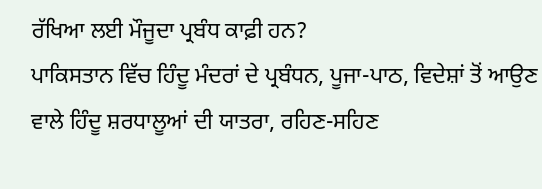ਰੱਖਿਆ ਲਈ ਮੌਜੂਦਾ ਪ੍ਰਬੰਧ ਕਾਫ਼ੀ ਹਨ?
ਪਾਕਿਸਤਾਨ ਵਿੱਚ ਹਿੰਦੂ ਮੰਦਰਾਂ ਦੇ ਪ੍ਰਬੰਧਨ, ਪੂਜਾ-ਪਾਠ, ਵਿਦੇਸ਼ਾਂ ਤੋਂ ਆਉਣ ਵਾਲੇ ਹਿੰਦੂ ਸ਼ਰਧਾਲੂਆਂ ਦੀ ਯਾਤਰਾ, ਰਹਿਣ-ਸਹਿਣ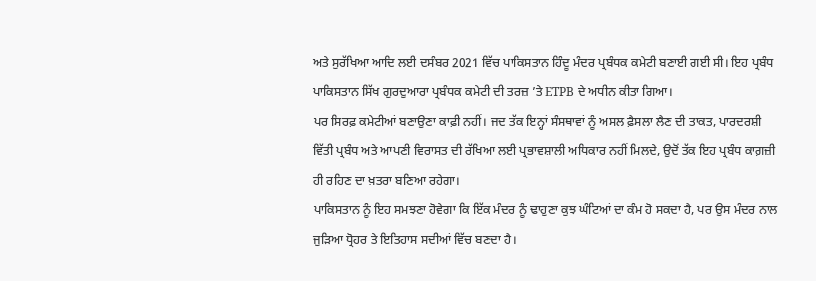ਅਤੇ ਸੁਰੱਖਿਆ ਆਦਿ ਲਈ ਦਸੰਬਰ 2021 ਵਿੱਚ ਪਾਕਿਸਤਾਨ ਹਿੰਦੂ ਮੰਦਰ ਪ੍ਰਬੰਧਕ ਕਮੇਟੀ ਬਣਾਈ ਗਈ ਸੀ। ਇਹ ਪ੍ਰਬੰਧ ਪਾਕਿਸਤਾਨ ਸਿੱਖ ਗੁਰਦੁਆਰਾ ਪ੍ਰਬੰਧਕ ਕਮੇਟੀ ਦੀ ਤਰਜ਼ ’ਤੇ ETPB ਦੇ ਅਧੀਨ ਕੀਤਾ ਗਿਆ।
ਪਰ ਸਿਰਫ਼ ਕਮੇਟੀਆਂ ਬਣਾਉਣਾ ਕਾਫ਼ੀ ਨਹੀਂ। ਜਦ ਤੱਕ ਇਨ੍ਹਾਂ ਸੰਸਥਾਵਾਂ ਨੂੰ ਅਸਲ ਫ਼ੈਸਲਾ ਲੈਣ ਦੀ ਤਾਕਤ, ਪਾਰਦਰਸ਼ੀ ਵਿੱਤੀ ਪ੍ਰਬੰਧ ਅਤੇ ਆਪਣੀ ਵਿਰਾਸਤ ਦੀ ਰੱਖਿਆ ਲਈ ਪ੍ਰਭਾਵਸ਼ਾਲੀ ਅਧਿਕਾਰ ਨਹੀਂ ਮਿਲਦੇ, ਉਦੋਂ ਤੱਕ ਇਹ ਪ੍ਰਬੰਧ ਕਾਗ਼ਜ਼ੀ ਹੀ ਰਹਿਣ ਦਾ ਖ਼ਤਰਾ ਬਣਿਆ ਰਹੇਗਾ।
ਪਾਕਿਸਤਾਨ ਨੂੰ ਇਹ ਸਮਝਣਾ ਹੋਵੇਗਾ ਕਿ ਇੱਕ ਮੰਦਰ ਨੂੰ ਢਾਹੁਣਾ ਕੁਝ ਘੰਟਿਆਂ ਦਾ ਕੰਮ ਹੋ ਸਕਦਾ ਹੈ, ਪਰ ਉਸ ਮੰਦਰ ਨਾਲ ਜੁੜਿਆ ਧ੍ਰੋਹਰ ਤੇ ਇਤਿਹਾਸ ਸਦੀਆਂ ਵਿੱਚ ਬਣਦਾ ਹੈ।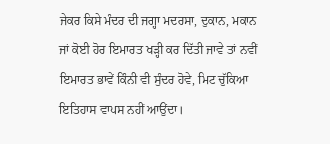ਜੇਕਰ ਕਿਸੇ ਮੰਦਰ ਦੀ ਜਗ੍ਹਾ ਮਦਰਸਾ, ਦੁਕਾਨ, ਮਕਾਨ ਜਾਂ ਕੋਈ ਹੋਰ ਇਮਾਰਤ ਖੜ੍ਹੀ ਕਰ ਦਿੱਤੀ ਜਾਵੇ ਤਾਂ ਨਵੀਂ ਇਮਾਰਤ ਭਾਵੇਂ ਕਿੰਨੀ ਵੀ ਸੁੰਦਰ ਹੋਵੇ, ਮਿਟ ਚੁੱਕਿਆ ਇਤਿਹਾਸ ਵਾਪਸ ਨਹੀਂ ਆਉਂਦਾ।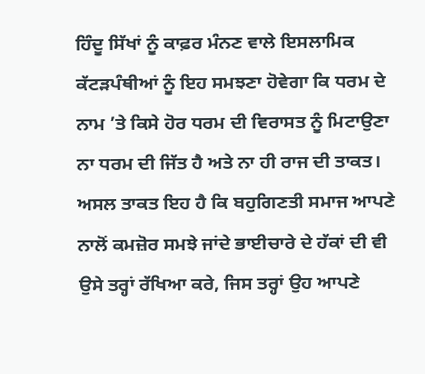ਹਿੰਦੂ ਸਿੱਖਾਂ ਨੂੰ ਕਾਫ਼ਰ ਮੰਨਣ ਵਾਲੇ ਇਸਲਾਮਿਕ ਕੱਟੜਪੰਥੀਆਂ ਨੂੰ ਇਹ ਸਮਝਣਾ ਹੋਵੇਗਾ ਕਿ ਧਰਮ ਦੇ ਨਾਮ ’ਤੇ ਕਿਸੇ ਹੋਰ ਧਰਮ ਦੀ ਵਿਰਾਸਤ ਨੂੰ ਮਿਟਾਉਣਾ ਨਾ ਧਰਮ ਦੀ ਜਿੱਤ ਹੈ ਅਤੇ ਨਾ ਹੀ ਰਾਜ ਦੀ ਤਾਕਤ। ਅਸਲ ਤਾਕਤ ਇਹ ਹੈ ਕਿ ਬਹੁਗਿਣਤੀ ਸਮਾਜ ਆਪਣੇ ਨਾਲੋਂ ਕਮਜ਼ੋਰ ਸਮਝੇ ਜਾਂਦੇ ਭਾਈਚਾਰੇ ਦੇ ਹੱਕਾਂ ਦੀ ਵੀ ਉਸੇ ਤਰ੍ਹਾਂ ਰੱਖਿਆ ਕਰੇ, ਜਿਸ ਤਰ੍ਹਾਂ ਉਹ ਆਪਣੇ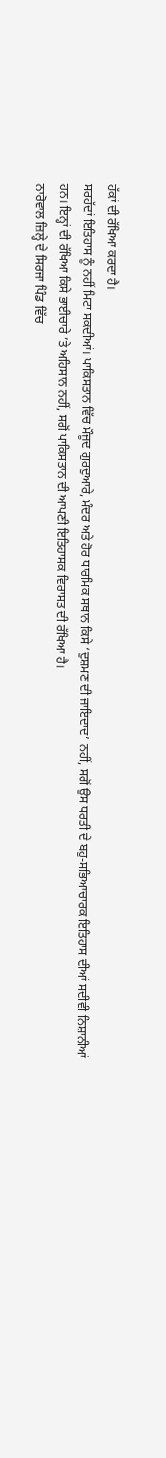ਹੱਕਾਂ ਦੀ ਰੱਖਿਆ ਕਰਦਾ ਹੈ।
ਸਰਹੱਦਾਂ ਇਤਿਹਾਸ ਨੂੰ ਨਹੀਂ ਮਿਟਾ ਸਕਦੀਆਂ। ਪਾਕਿਸਤਾਨ ਵਿੱਚ ਮੌਜੂਦ ਗੁਰਦੁਆਰੇ, ਮੰਦਰ ਅਤੇ ਹੋਰ ਧਾਰਮਿਕ ਸਥਾਨ ਕਿਸੇ ‘ਦੁਸ਼ਮਣ ਦੀ ਜਾਇਦਾਦ’ ਨਹੀਂ, ਸਗੋਂ ਉਸ ਧਰਤੀ ਦੇ ਬਹੁ-ਸਭਿਆਚਾਰਕ ਇਤਿਹਾਸ ਦੀਆਂ ਸਦੀਵੀ ਨਿਸ਼ਾਨੀਆਂ ਹਨ। ਇਨ੍ਹਾਂ ਦੀ ਰੱਖਿਆ ਕਿਸੇ ਭਾਈਚਾਰੇ ’ਤੇ ਅਹਿਸਾਨ ਨਹੀਂ, ਸਗੋਂ ਪਾਕਿਸਤਾਨ ਦੀ ਆਪਣੀ ਇਤਿਹਾਸਕ ਵਿਰਾਸਤ ਦੀ ਰੱਖਿਆ ਹੈ।
ਨਾਰੋਵਾਲ ਜ਼ਿਲ੍ਹੇ ਦੇ ਸਿਰਜਾ ਪਿੰਡ ਵਿੱਚ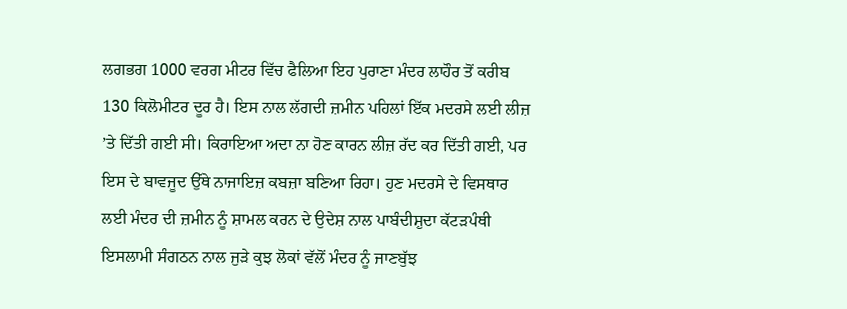ਲਗਭਗ 1000 ਵਰਗ ਮੀਟਰ ਵਿੱਚ ਫੈਲਿਆ ਇਹ ਪੁਰਾਣਾ ਮੰਦਰ ਲਾਹੌਰ ਤੋਂ ਕਰੀਬ 130 ਕਿਲੋਮੀਟਰ ਦੂਰ ਹੈ। ਇਸ ਨਾਲ ਲੱਗਦੀ ਜ਼ਮੀਨ ਪਹਿਲਾਂ ਇੱਕ ਮਦਰਸੇ ਲਈ ਲੀਜ਼ ’ਤੇ ਦਿੱਤੀ ਗਈ ਸੀ। ਕਿਰਾਇਆ ਅਦਾ ਨਾ ਹੋਣ ਕਾਰਨ ਲੀਜ਼ ਰੱਦ ਕਰ ਦਿੱਤੀ ਗਈ, ਪਰ ਇਸ ਦੇ ਬਾਵਜੂਦ ਉੱਥੇ ਨਾਜਾਇਜ਼ ਕਬਜ਼ਾ ਬਣਿਆ ਰਿਹਾ। ਹੁਣ ਮਦਰਸੇ ਦੇ ਵਿਸਥਾਰ ਲਈ ਮੰਦਰ ਦੀ ਜ਼ਮੀਨ ਨੂੰ ਸ਼ਾਮਲ ਕਰਨ ਦੇ ਉਦੇਸ਼ ਨਾਲ ਪਾਬੰਦੀਸ਼ੁਦਾ ਕੱਟੜਪੰਥੀ ਇਸਲਾਮੀ ਸੰਗਠਨ ਨਾਲ ਜੁੜੇ ਕੁਝ ਲੋਕਾਂ ਵੱਲੋਂ ਮੰਦਰ ਨੂੰ ਜਾਣਬੁੱਝ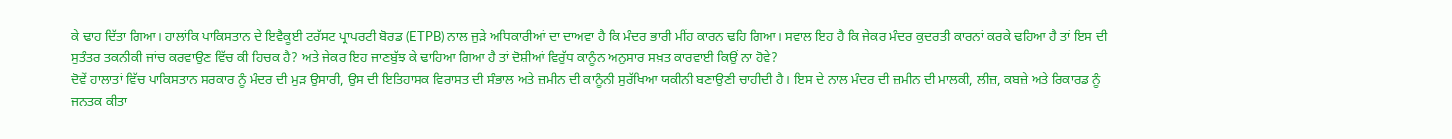ਕੇ ਢਾਹ ਦਿੱਤਾ ਗਿਆ। ਹਾਲਾਂਕਿ ਪਾਕਿਸਤਾਨ ਦੇ ਇਵੈਕੂਈ ਟਰੱਸਟ ਪ੍ਰਾਪਰਟੀ ਬੋਰਡ (ETPB) ਨਾਲ ਜੁੜੇ ਅਧਿਕਾਰੀਆਂ ਦਾ ਦਾਅਵਾ ਹੈ ਕਿ ਮੰਦਰ ਭਾਰੀ ਮੀਂਹ ਕਾਰਨ ਢਹਿ ਗਿਆ। ਸਵਾਲ ਇਹ ਹੈ ਕਿ ਜੇਕਰ ਮੰਦਰ ਕੁਦਰਤੀ ਕਾਰਨਾਂ ਕਰਕੇ ਢਹਿਆ ਹੈ ਤਾਂ ਇਸ ਦੀ ਸੁਤੰਤਰ ਤਕਨੀਕੀ ਜਾਂਚ ਕਰਵਾਉਣ ਵਿੱਚ ਕੀ ਹਿਚਕ ਹੈ? ਅਤੇ ਜੇਕਰ ਇਹ ਜਾਣਬੁੱਝ ਕੇ ਢਾਹਿਆ ਗਿਆ ਹੈ ਤਾਂ ਦੋਸ਼ੀਆਂ ਵਿਰੁੱਧ ਕਾਨੂੰਨ ਅਨੁਸਾਰ ਸਖ਼ਤ ਕਾਰਵਾਈ ਕਿਉਂ ਨਾ ਹੋਵੇ?
ਦੋਵੇਂ ਹਾਲਾਤਾਂ ਵਿੱਚ ਪਾਕਿਸਤਾਨ ਸਰਕਾਰ ਨੂੰ ਮੰਦਰ ਦੀ ਮੁੜ ਉਸਾਰੀ, ਉਸ ਦੀ ਇਤਿਹਾਸਕ ਵਿਰਾਸਤ ਦੀ ਸੰਭਾਲ ਅਤੇ ਜ਼ਮੀਨ ਦੀ ਕਾਨੂੰਨੀ ਸੁਰੱਖਿਆ ਯਕੀਨੀ ਬਣਾਉਣੀ ਚਾਹੀਦੀ ਹੈ। ਇਸ ਦੇ ਨਾਲ ਮੰਦਰ ਦੀ ਜ਼ਮੀਨ ਦੀ ਮਾਲਕੀ, ਲੀਜ਼, ਕਬਜ਼ੇ ਅਤੇ ਰਿਕਾਰਡ ਨੂੰ ਜਨਤਕ ਕੀਤਾ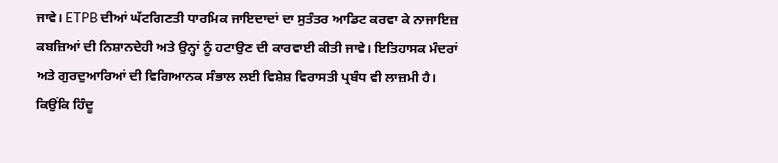ਜਾਵੇ। ETPB ਦੀਆਂ ਘੱਟਗਿਣਤੀ ਧਾਰਮਿਕ ਜਾਇਦਾਦਾਂ ਦਾ ਸੁਤੰਤਰ ਆਡਿਟ ਕਰਵਾ ਕੇ ਨਾਜਾਇਜ਼ ਕਬਜ਼ਿਆਂ ਦੀ ਨਿਸ਼ਾਨਦੇਹੀ ਅਤੇ ਉਨ੍ਹਾਂ ਨੂੰ ਹਟਾਉਣ ਦੀ ਕਾਰਵਾਈ ਕੀਤੀ ਜਾਵੇ। ਇਤਿਹਾਸਕ ਮੰਦਰਾਂ ਅਤੇ ਗੁਰਦੁਆਰਿਆਂ ਦੀ ਵਿਗਿਆਨਕ ਸੰਭਾਲ ਲਈ ਵਿਸ਼ੇਸ਼ ਵਿਰਾਸਤੀ ਪ੍ਰਬੰਧ ਵੀ ਲਾਜ਼ਮੀ ਹੈ। ਕਿਉਂਕਿ ਹਿੰਦੂ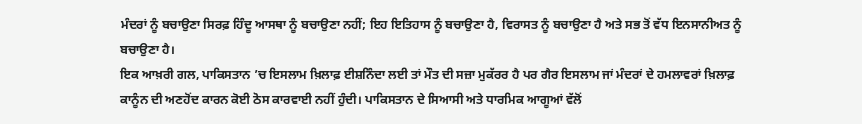ਮੰਦਰਾਂ ਨੂੰ ਬਚਾਉਣਾ ਸਿਰਫ਼ ਹਿੰਦੂ ਆਸਥਾ ਨੂੰ ਬਚਾਉਣਾ ਨਹੀਂ; ਇਹ ਇਤਿਹਾਸ ਨੂੰ ਬਚਾਉਣਾ ਹੈ, ਵਿਰਾਸਤ ਨੂੰ ਬਚਾਉਣਾ ਹੈ ਅਤੇ ਸਭ ਤੋਂ ਵੱਧ ਇਨਸਾਨੀਅਤ ਨੂੰ ਬਚਾਉਣਾ ਹੈ।
ਇਕ ਆਖ਼ਰੀ ਗਲ, ਪਾਕਿਸਤਾਨ ’ਚ ਇਸਲਾਮ ਖ਼ਿਲਾਫ਼ ਈਸ਼ਨਿੰਦਾ ਲਈ ਤਾਂ ਮੌਤ ਦੀ ਸਜ਼ਾ ਮੁਕੱਰਰ ਹੈ ਪਰ ਗੈਰ ਇਸਲਾਮ ਜਾਂ ਮੰਦਰਾਂ ਦੇ ਹਮਲਾਵਰਾਂ ਖ਼ਿਲਾਫ਼ ਕਾਨੂੰਨ ਦੀ ਅਣਹੋਂਦ ਕਾਰਨ ਕੋਈ ਠੋਸ ਕਾਰਵਾਈ ਨਹੀਂ ਹੁੰਦੀ। ਪਾਕਿਸਤਾਨ ਦੇ ਸਿਆਸੀ ਅਤੇ ਧਾਰਮਿਕ ਆਗੂਆਂ ਵੱਲੋਂ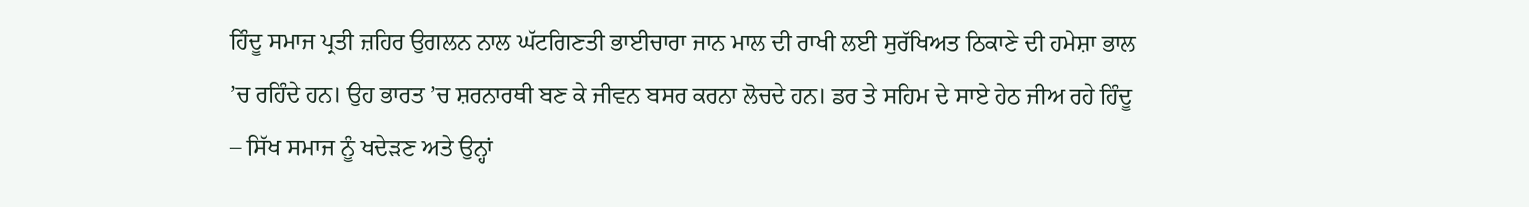ਹਿੰਦੂ ਸਮਾਜ ਪ੍ਰਤੀ ਜ਼ਹਿਰ ਉਗਲਨ ਨਾਲ ਘੱਟਗਿਣਤੀ ਭਾਈਚਾਰਾ ਜਾਨ ਮਾਲ ਦੀ ਰਾਖੀ ਲਈ ਸੁਰੱਖਿਅਤ ਠਿਕਾਣੇ ਦੀ ਹਮੇਸ਼ਾ ਭਾਲ ’ਚ ਰਹਿੰਦੇ ਹਨ। ਉਹ ਭਾਰਤ ’ਚ ਸ਼ਰਨਾਰਥੀ ਬਣ ਕੇ ਜੀਵਨ ਬਸਰ ਕਰਨਾ ਲੋਚਦੇ ਹਨ। ਡਰ ਤੇ ਸਹਿਮ ਦੇ ਸਾਏ ਹੇਠ ਜੀਅ ਰਹੇ ਹਿੰਦੂ – ਸਿੱਖ ਸਮਾਜ ਨੂੰ ਖਦੇੜਣ ਅਤੇ ਉਨ੍ਹਾਂ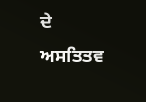ਦੇ ਅਸਤਿਤਵ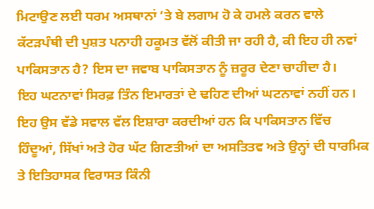ਮਿਟਾਉਣ ਲਈ ਧਰਮ ਅਸਥਾਨਾਂ ’ਤੇ ਬੇ ਲਗਾਮ ਹੋ ਕੇ ਹਮਲੇ ਕਰਨ ਵਾਲੇ ਕੱਟੜਪੰਥੀ ਦੀ ਪੁਸ਼ਤ ਪਨਾਹੀ ਹਕੂਮਤ ਵੱਲੋਂ ਕੀਤੀ ਜਾ ਰਹੀ ਹੈ, ਕੀ ਇਹ ਹੀ ਨਵਾਂ ਪਾਕਿਸਤਾਨ ਹੈ? ਇਸ ਦਾ ਜਵਾਬ ਪਾਕਿਸਤਾਨ ਨੂੰ ਜ਼ਰੂਰ ਦੇਣਾ ਚਾਹੀਦਾ ਹੈ।
ਇਹ ਘਟਨਾਵਾਂ ਸਿਰਫ਼ ਤਿੰਨ ਇਮਾਰਤਾਂ ਦੇ ਢਹਿਣ ਦੀਆਂ ਘਟਨਾਵਾਂ ਨਹੀਂ ਹਨ। ਇਹ ਉਸ ਵੱਡੇ ਸਵਾਲ ਵੱਲ ਇਸ਼ਾਰਾ ਕਰਦੀਆਂ ਹਨ ਕਿ ਪਾਕਿਸਤਾਨ ਵਿੱਚ ਹਿੰਦੂਆਂ, ਸਿੱਖਾਂ ਅਤੇ ਹੋਰ ਘੱਟ ਗਿਣਤੀਆਂ ਦਾ ਅਸਤਿਤਵ ਅਤੇ ਉਨ੍ਹਾਂ ਦੀ ਧਾਰਮਿਕ ਤੇ ਇਤਿਹਾਸਕ ਵਿਰਾਸਤ ਕਿੰਨੀ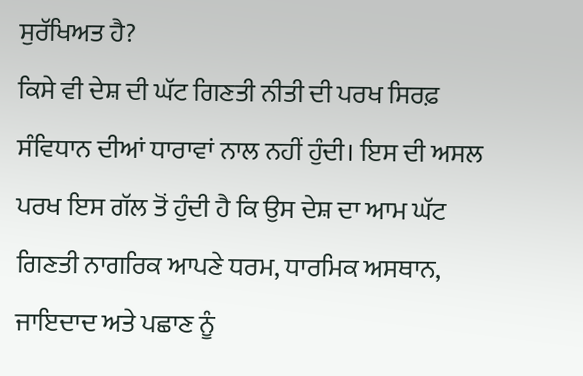ਸੁਰੱਖਿਅਤ ਹੈ?
ਕਿਸੇ ਵੀ ਦੇਸ਼ ਦੀ ਘੱਟ ਗਿਣਤੀ ਨੀਤੀ ਦੀ ਪਰਖ ਸਿਰਫ਼ ਸੰਵਿਧਾਨ ਦੀਆਂ ਧਾਰਾਵਾਂ ਨਾਲ ਨਹੀਂ ਹੁੰਦੀ। ਇਸ ਦੀ ਅਸਲ ਪਰਖ ਇਸ ਗੱਲ ਤੋਂ ਹੁੰਦੀ ਹੈ ਕਿ ਉਸ ਦੇਸ਼ ਦਾ ਆਮ ਘੱਟ ਗਿਣਤੀ ਨਾਗਰਿਕ ਆਪਣੇ ਧਰਮ, ਧਾਰਮਿਕ ਅਸਥਾਨ, ਜਾਇਦਾਦ ਅਤੇ ਪਛਾਣ ਨੂੰ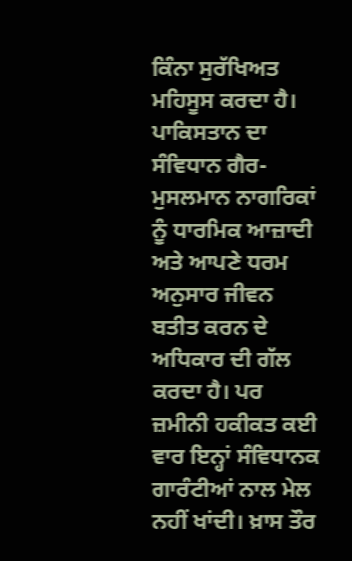ਕਿੰਨਾ ਸੁਰੱਖਿਅਤ ਮਹਿਸੂਸ ਕਰਦਾ ਹੈ।
ਪਾਕਿਸਤਾਨ ਦਾ ਸੰਵਿਧਾਨ ਗੈਰ-ਮੁਸਲਮਾਨ ਨਾਗਰਿਕਾਂ ਨੂੰ ਧਾਰਮਿਕ ਆਜ਼ਾਦੀ ਅਤੇ ਆਪਣੇ ਧਰਮ ਅਨੁਸਾਰ ਜੀਵਨ ਬਤੀਤ ਕਰਨ ਦੇ ਅਧਿਕਾਰ ਦੀ ਗੱਲ ਕਰਦਾ ਹੈ। ਪਰ ਜ਼ਮੀਨੀ ਹਕੀਕਤ ਕਈ ਵਾਰ ਇਨ੍ਹਾਂ ਸੰਵਿਧਾਨਕ ਗਾਰੰਟੀਆਂ ਨਾਲ ਮੇਲ ਨਹੀਂ ਖਾਂਦੀ। ਖ਼ਾਸ ਤੌਰ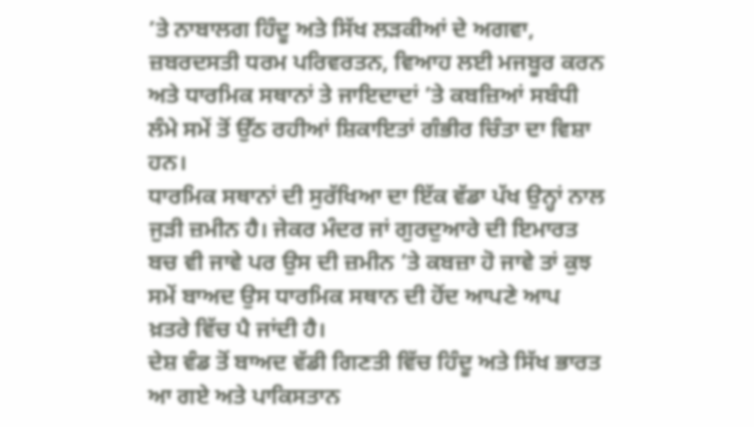’ਤੇ ਨਾਬਾਲਗ ਹਿੰਦੂ ਅਤੇ ਸਿੱਖ ਲੜਕੀਆਂ ਦੇ ਅਗਵਾ, ਜ਼ਬਰਦਸਤੀ ਧਰਮ ਪਰਿਵਰਤਨ, ਵਿਆਹ ਲਈ ਮਜਬੂਰ ਕਰਨ ਅਤੇ ਧਾਰਮਿਕ ਸਥਾਨਾਂ ਤੇ ਜਾਇਦਾਦਾਂ ’ਤੇ ਕਬਜ਼ਿਆਂ ਸਬੰਧੀ ਲੰਮੇ ਸਮੇਂ ਤੋਂ ਉੱਠ ਰਹੀਆਂ ਸ਼ਿਕਾਇਤਾਂ ਗੰਭੀਰ ਚਿੰਤਾ ਦਾ ਵਿਸ਼ਾ ਹਨ।
ਧਾਰਮਿਕ ਸਥਾਨਾਂ ਦੀ ਸੁਰੱਖਿਆ ਦਾ ਇੱਕ ਵੱਡਾ ਪੱਖ ਉਨ੍ਹਾਂ ਨਾਲ ਜੁੜੀ ਜ਼ਮੀਨ ਹੈ। ਜੇਕਰ ਮੰਦਰ ਜਾਂ ਗੁਰਦੁਆਰੇ ਦੀ ਇਮਾਰਤ ਬਚ ਵੀ ਜਾਵੇ ਪਰ ਉਸ ਦੀ ਜ਼ਮੀਨ ’ਤੇ ਕਬਜ਼ਾ ਹੋ ਜਾਵੇ ਤਾਂ ਕੁਝ ਸਮੇਂ ਬਾਅਦ ਉਸ ਧਾਰਮਿਕ ਸਥਾਨ ਦੀ ਹੋਂਦ ਆਪਣੇ ਆਪ ਖ਼ਤਰੇ ਵਿੱਚ ਪੈ ਜਾਂਦੀ ਹੈ।
ਦੇਸ਼ ਵੰਡ ਤੋਂ ਬਾਅਦ ਵੱਡੀ ਗਿਣਤੀ ਵਿੱਚ ਹਿੰਦੂ ਅਤੇ ਸਿੱਖ ਭਾਰਤ ਆ ਗਏ ਅਤੇ ਪਾਕਿਸਤਾਨ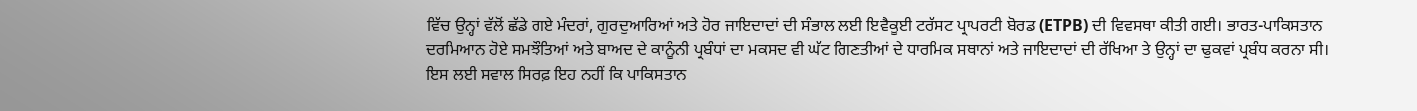ਵਿੱਚ ਉਨ੍ਹਾਂ ਵੱਲੋਂ ਛੱਡੇ ਗਏ ਮੰਦਰਾਂ, ਗੁਰਦੁਆਰਿਆਂ ਅਤੇ ਹੋਰ ਜਾਇਦਾਦਾਂ ਦੀ ਸੰਭਾਲ ਲਈ ਇਵੈਕੂਈ ਟਰੱਸਟ ਪ੍ਰਾਪਰਟੀ ਬੋਰਡ (ETPB) ਦੀ ਵਿਵਸਥਾ ਕੀਤੀ ਗਈ। ਭਾਰਤ-ਪਾਕਿਸਤਾਨ ਦਰਮਿਆਨ ਹੋਏ ਸਮਝੌਤਿਆਂ ਅਤੇ ਬਾਅਦ ਦੇ ਕਾਨੂੰਨੀ ਪ੍ਰਬੰਧਾਂ ਦਾ ਮਕਸਦ ਵੀ ਘੱਟ ਗਿਣਤੀਆਂ ਦੇ ਧਾਰਮਿਕ ਸਥਾਨਾਂ ਅਤੇ ਜਾਇਦਾਦਾਂ ਦੀ ਰੱਖਿਆ ਤੇ ਉਨ੍ਹਾਂ ਦਾ ਢੁਕਵਾਂ ਪ੍ਰਬੰਧ ਕਰਨਾ ਸੀ।
ਇਸ ਲਈ ਸਵਾਲ ਸਿਰਫ਼ ਇਹ ਨਹੀਂ ਕਿ ਪਾਕਿਸਤਾਨ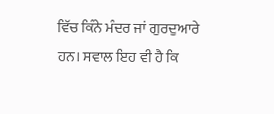ਵਿੱਚ ਕਿੰਨੇ ਮੰਦਰ ਜਾਂ ਗੁਰਦੁਆਰੇ ਹਨ। ਸਵਾਲ ਇਹ ਵੀ ਹੈ ਕਿ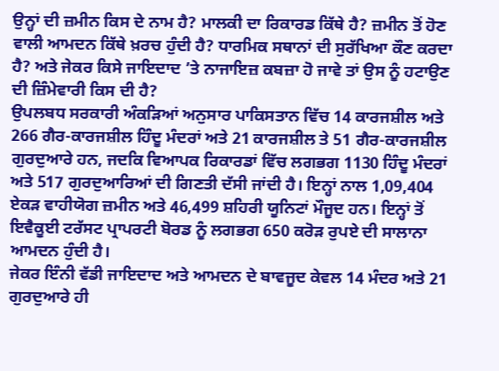ਉਨ੍ਹਾਂ ਦੀ ਜ਼ਮੀਨ ਕਿਸ ਦੇ ਨਾਮ ਹੈ? ਮਾਲਕੀ ਦਾ ਰਿਕਾਰਡ ਕਿੱਥੇ ਹੈ? ਜ਼ਮੀਨ ਤੋਂ ਹੋਣ ਵਾਲੀ ਆਮਦਨ ਕਿੱਥੇ ਖ਼ਰਚ ਹੁੰਦੀ ਹੈ? ਧਾਰਮਿਕ ਸਥਾਨਾਂ ਦੀ ਸੁਰੱਖਿਆ ਕੌਣ ਕਰਦਾ ਹੈ? ਅਤੇ ਜੇਕਰ ਕਿਸੇ ਜਾਇਦਾਦ ’ਤੇ ਨਾਜਾਇਜ਼ ਕਬਜ਼ਾ ਹੋ ਜਾਵੇ ਤਾਂ ਉਸ ਨੂੰ ਹਟਾਉਣ ਦੀ ਜ਼ਿੰਮੇਵਾਰੀ ਕਿਸ ਦੀ ਹੈ?
ਉਪਲਬਧ ਸਰਕਾਰੀ ਅੰਕੜਿਆਂ ਅਨੁਸਾਰ ਪਾਕਿਸਤਾਨ ਵਿੱਚ 14 ਕਾਰਜਸ਼ੀਲ ਅਤੇ 266 ਗੈਰ-ਕਾਰਜਸ਼ੀਲ ਹਿੰਦੂ ਮੰਦਰਾਂ ਅਤੇ 21 ਕਾਰਜਸ਼ੀਲ ਤੇ 51 ਗੈਰ-ਕਾਰਜਸ਼ੀਲ ਗੁਰਦੁਆਰੇ ਹਨ, ਜਦਕਿ ਵਿਆਪਕ ਰਿਕਾਰਡਾਂ ਵਿੱਚ ਲਗਭਗ 1130 ਹਿੰਦੂ ਮੰਦਰਾਂ ਅਤੇ 517 ਗੁਰਦੁਆਰਿਆਂ ਦੀ ਗਿਣਤੀ ਦੱਸੀ ਜਾਂਦੀ ਹੈ। ਇਨ੍ਹਾਂ ਨਾਲ 1,09,404 ਏਕੜ ਵਾਹੀਯੋਗ ਜ਼ਮੀਨ ਅਤੇ 46,499 ਸ਼ਹਿਰੀ ਯੂਨਿਟਾਂ ਮੌਜੂਦ ਹਨ। ਇਨ੍ਹਾਂ ਤੋਂ ਇਵੈਕੂਈ ਟਰੱਸਟ ਪ੍ਰਾਪਰਟੀ ਬੋਰਡ ਨੂੰ ਲਗਭਗ 650 ਕਰੋੜ ਰੁਪਏ ਦੀ ਸਾਲਾਨਾ ਆਮਦਨ ਹੁੰਦੀ ਹੈ।
ਜੇਕਰ ਇੰਨੀ ਵੱਡੀ ਜਾਇਦਾਦ ਅਤੇ ਆਮਦਨ ਦੇ ਬਾਵਜੂਦ ਕੇਵਲ 14 ਮੰਦਰ ਅਤੇ 21 ਗੁਰਦੁਆਰੇ ਹੀ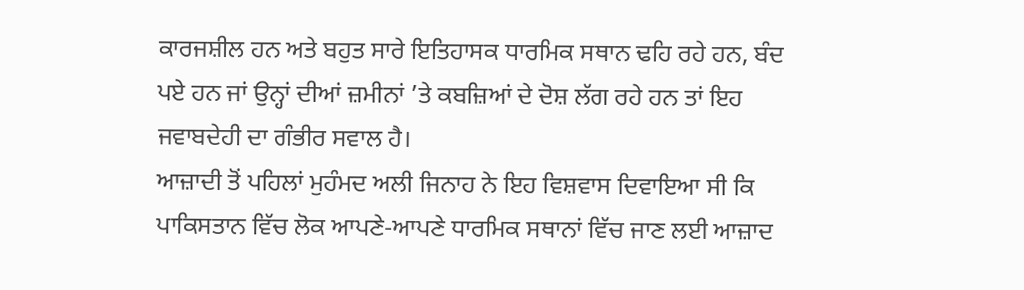ਕਾਰਜਸ਼ੀਲ ਹਨ ਅਤੇ ਬਹੁਤ ਸਾਰੇ ਇਤਿਹਾਸਕ ਧਾਰਮਿਕ ਸਥਾਨ ਢਹਿ ਰਹੇ ਹਨ, ਬੰਦ ਪਏ ਹਨ ਜਾਂ ਉਨ੍ਹਾਂ ਦੀਆਂ ਜ਼ਮੀਨਾਂ ’ਤੇ ਕਬਜ਼ਿਆਂ ਦੇ ਦੋਸ਼ ਲੱਗ ਰਹੇ ਹਨ ਤਾਂ ਇਹ ਜਵਾਬਦੇਹੀ ਦਾ ਗੰਭੀਰ ਸਵਾਲ ਹੈ।
ਆਜ਼ਾਦੀ ਤੋਂ ਪਹਿਲਾਂ ਮੁਹੰਮਦ ਅਲੀ ਜਿਨਾਹ ਨੇ ਇਹ ਵਿਸ਼ਵਾਸ ਦਿਵਾਇਆ ਸੀ ਕਿ ਪਾਕਿਸਤਾਨ ਵਿੱਚ ਲੋਕ ਆਪਣੇ-ਆਪਣੇ ਧਾਰਮਿਕ ਸਥਾਨਾਂ ਵਿੱਚ ਜਾਣ ਲਈ ਆਜ਼ਾਦ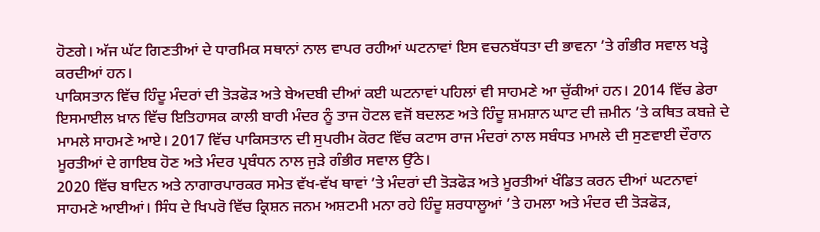ਹੋਣਗੇ। ਅੱਜ ਘੱਟ ਗਿਣਤੀਆਂ ਦੇ ਧਾਰਮਿਕ ਸਥਾਨਾਂ ਨਾਲ ਵਾਪਰ ਰਹੀਆਂ ਘਟਨਾਵਾਂ ਇਸ ਵਚਨਬੱਧਤਾ ਦੀ ਭਾਵਨਾ ’ਤੇ ਗੰਭੀਰ ਸਵਾਲ ਖੜ੍ਹੇ ਕਰਦੀਆਂ ਹਨ।
ਪਾਕਿਸਤਾਨ ਵਿੱਚ ਹਿੰਦੂ ਮੰਦਰਾਂ ਦੀ ਤੋੜਫੋੜ ਅਤੇ ਬੇਅਦਬੀ ਦੀਆਂ ਕਈ ਘਟਨਾਵਾਂ ਪਹਿਲਾਂ ਵੀ ਸਾਹਮਣੇ ਆ ਚੁੱਕੀਆਂ ਹਨ। 2014 ਵਿੱਚ ਡੇਰਾ ਇਸਮਾਈਲ ਖ਼ਾਨ ਵਿੱਚ ਇਤਿਹਾਸਕ ਕਾਲੀ ਬਾਰੀ ਮੰਦਰ ਨੂੰ ਤਾਜ ਹੋਟਲ ਵਜੋਂ ਬਦਲਣ ਅਤੇ ਹਿੰਦੂ ਸ਼ਮਸ਼ਾਨ ਘਾਟ ਦੀ ਜ਼ਮੀਨ ’ਤੇ ਕਥਿਤ ਕਬਜ਼ੇ ਦੇ ਮਾਮਲੇ ਸਾਹਮਣੇ ਆਏ। 2017 ਵਿੱਚ ਪਾਕਿਸਤਾਨ ਦੀ ਸੁਪਰੀਮ ਕੋਰਟ ਵਿੱਚ ਕਟਾਸ ਰਾਜ ਮੰਦਰਾਂ ਨਾਲ ਸਬੰਧਤ ਮਾਮਲੇ ਦੀ ਸੁਣਵਾਈ ਦੌਰਾਨ ਮੂਰਤੀਆਂ ਦੇ ਗਾਇਬ ਹੋਣ ਅਤੇ ਮੰਦਰ ਪ੍ਰਬੰਧਨ ਨਾਲ ਜੁੜੇ ਗੰਭੀਰ ਸਵਾਲ ਉੱਠੇ।
2020 ਵਿੱਚ ਬਾਦਿਨ ਅਤੇ ਨਾਗਾਰਪਾਰਕਰ ਸਮੇਤ ਵੱਖ-ਵੱਖ ਥਾਵਾਂ ’ਤੇ ਮੰਦਰਾਂ ਦੀ ਤੋੜਫੋੜ ਅਤੇ ਮੂਰਤੀਆਂ ਖੰਡਿਤ ਕਰਨ ਦੀਆਂ ਘਟਨਾਵਾਂ ਸਾਹਮਣੇ ਆਈਆਂ। ਸਿੰਧ ਦੇ ਖਿਪਰੋ ਵਿੱਚ ਕ੍ਰਿਸ਼ਨ ਜਨਮ ਅਸ਼ਟਮੀ ਮਨਾ ਰਹੇ ਹਿੰਦੂ ਸ਼ਰਧਾਲੂਆਂ ’ਤੇ ਹਮਲਾ ਅਤੇ ਮੰਦਰ ਦੀ ਤੋੜਫੋੜ,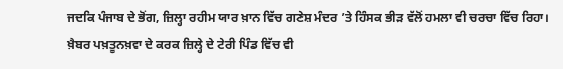ਜਦਕਿ ਪੰਜਾਬ ਦੇ ਭੋਂਗ, ਜ਼ਿਲ੍ਹਾ ਰਹੀਮ ਯਾਰ ਖ਼ਾਨ ਵਿੱਚ ਗਣੇਸ਼ ਮੰਦਰ ’ਤੇ ਹਿੰਸਕ ਭੀੜ ਵੱਲੋਂ ਹਮਲਾ ਵੀ ਚਰਚਾ ਵਿੱਚ ਰਿਹਾ।
ਖ਼ੈਬਰ ਪਖ਼ਤੂਨਖ਼ਵਾ ਦੇ ਕਰਕ ਜ਼ਿਲ੍ਹੇ ਦੇ ਟੇਰੀ ਪਿੰਡ ਵਿੱਚ ਵੀ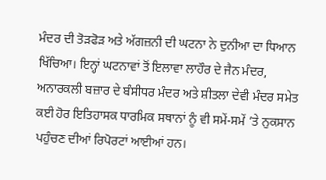ਮੰਦਰ ਦੀ ਤੋੜਫੋੜ ਅਤੇ ਅੱਗਜ਼ਨੀ ਦੀ ਘਟਨਾ ਨੇ ਦੁਨੀਆ ਦਾ ਧਿਆਨ ਖਿੱਚਿਆ। ਇਨ੍ਹਾਂ ਘਟਨਾਵਾਂ ਤੋਂ ਇਲਾਵਾ ਲਾਹੌਰ ਦੇ ਜੈਨ ਮੰਦਰ, ਅਨਾਰਕਲੀ ਬਜ਼ਾਰ ਦੇ ਬੰਸੀਧਰ ਮੰਦਰ ਅਤੇ ਸ਼ੀਤਲਾ ਦੇਵੀ ਮੰਦਰ ਸਮੇਤ ਕਈ ਹੋਰ ਇਤਿਹਾਸਕ ਧਾਰਮਿਕ ਸਥਾਨਾਂ ਨੂੰ ਵੀ ਸਮੇਂ-ਸਮੇਂ ’ਤੇ ਨੁਕਸਾਨ ਪਹੁੰਚਣ ਦੀਆਂ ਰਿਪੋਰਟਾਂ ਆਈਆਂ ਹਨ।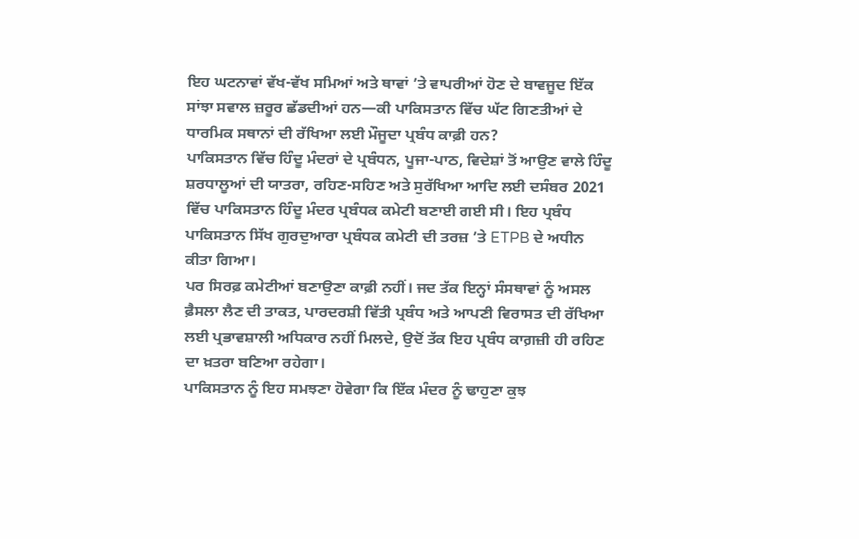ਇਹ ਘਟਨਾਵਾਂ ਵੱਖ-ਵੱਖ ਸਮਿਆਂ ਅਤੇ ਥਾਵਾਂ ’ਤੇ ਵਾਪਰੀਆਂ ਹੋਣ ਦੇ ਬਾਵਜੂਦ ਇੱਕ ਸਾਂਝਾ ਸਵਾਲ ਜ਼ਰੂਰ ਛੱਡਦੀਆਂ ਹਨ—ਕੀ ਪਾਕਿਸਤਾਨ ਵਿੱਚ ਘੱਟ ਗਿਣਤੀਆਂ ਦੇ ਧਾਰਮਿਕ ਸਥਾਨਾਂ ਦੀ ਰੱਖਿਆ ਲਈ ਮੌਜੂਦਾ ਪ੍ਰਬੰਧ ਕਾਫ਼ੀ ਹਨ?
ਪਾਕਿਸਤਾਨ ਵਿੱਚ ਹਿੰਦੂ ਮੰਦਰਾਂ ਦੇ ਪ੍ਰਬੰਧਨ, ਪੂਜਾ-ਪਾਠ, ਵਿਦੇਸ਼ਾਂ ਤੋਂ ਆਉਣ ਵਾਲੇ ਹਿੰਦੂ ਸ਼ਰਧਾਲੂਆਂ ਦੀ ਯਾਤਰਾ, ਰਹਿਣ-ਸਹਿਣ ਅਤੇ ਸੁਰੱਖਿਆ ਆਦਿ ਲਈ ਦਸੰਬਰ 2021 ਵਿੱਚ ਪਾਕਿਸਤਾਨ ਹਿੰਦੂ ਮੰਦਰ ਪ੍ਰਬੰਧਕ ਕਮੇਟੀ ਬਣਾਈ ਗਈ ਸੀ। ਇਹ ਪ੍ਰਬੰਧ ਪਾਕਿਸਤਾਨ ਸਿੱਖ ਗੁਰਦੁਆਰਾ ਪ੍ਰਬੰਧਕ ਕਮੇਟੀ ਦੀ ਤਰਜ਼ ’ਤੇ ETPB ਦੇ ਅਧੀਨ ਕੀਤਾ ਗਿਆ।
ਪਰ ਸਿਰਫ਼ ਕਮੇਟੀਆਂ ਬਣਾਉਣਾ ਕਾਫ਼ੀ ਨਹੀਂ। ਜਦ ਤੱਕ ਇਨ੍ਹਾਂ ਸੰਸਥਾਵਾਂ ਨੂੰ ਅਸਲ ਫ਼ੈਸਲਾ ਲੈਣ ਦੀ ਤਾਕਤ, ਪਾਰਦਰਸ਼ੀ ਵਿੱਤੀ ਪ੍ਰਬੰਧ ਅਤੇ ਆਪਣੀ ਵਿਰਾਸਤ ਦੀ ਰੱਖਿਆ ਲਈ ਪ੍ਰਭਾਵਸ਼ਾਲੀ ਅਧਿਕਾਰ ਨਹੀਂ ਮਿਲਦੇ, ਉਦੋਂ ਤੱਕ ਇਹ ਪ੍ਰਬੰਧ ਕਾਗ਼ਜ਼ੀ ਹੀ ਰਹਿਣ ਦਾ ਖ਼ਤਰਾ ਬਣਿਆ ਰਹੇਗਾ।
ਪਾਕਿਸਤਾਨ ਨੂੰ ਇਹ ਸਮਝਣਾ ਹੋਵੇਗਾ ਕਿ ਇੱਕ ਮੰਦਰ ਨੂੰ ਢਾਹੁਣਾ ਕੁਝ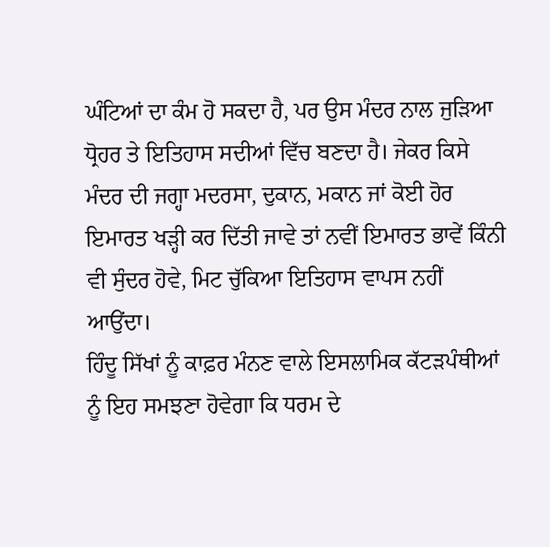ਘੰਟਿਆਂ ਦਾ ਕੰਮ ਹੋ ਸਕਦਾ ਹੈ, ਪਰ ਉਸ ਮੰਦਰ ਨਾਲ ਜੁੜਿਆ ਧ੍ਰੋਹਰ ਤੇ ਇਤਿਹਾਸ ਸਦੀਆਂ ਵਿੱਚ ਬਣਦਾ ਹੈ। ਜੇਕਰ ਕਿਸੇ ਮੰਦਰ ਦੀ ਜਗ੍ਹਾ ਮਦਰਸਾ, ਦੁਕਾਨ, ਮਕਾਨ ਜਾਂ ਕੋਈ ਹੋਰ ਇਮਾਰਤ ਖੜ੍ਹੀ ਕਰ ਦਿੱਤੀ ਜਾਵੇ ਤਾਂ ਨਵੀਂ ਇਮਾਰਤ ਭਾਵੇਂ ਕਿੰਨੀ ਵੀ ਸੁੰਦਰ ਹੋਵੇ, ਮਿਟ ਚੁੱਕਿਆ ਇਤਿਹਾਸ ਵਾਪਸ ਨਹੀਂ ਆਉਂਦਾ।
ਹਿੰਦੂ ਸਿੱਖਾਂ ਨੂੰ ਕਾਫ਼ਰ ਮੰਨਣ ਵਾਲੇ ਇਸਲਾਮਿਕ ਕੱਟੜਪੰਥੀਆਂ ਨੂੰ ਇਹ ਸਮਝਣਾ ਹੋਵੇਗਾ ਕਿ ਧਰਮ ਦੇ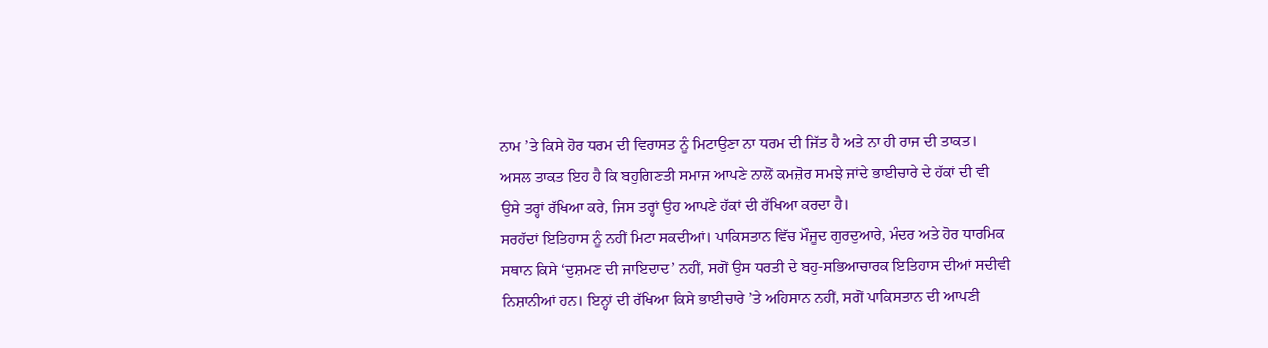ਨਾਮ ’ਤੇ ਕਿਸੇ ਹੋਰ ਧਰਮ ਦੀ ਵਿਰਾਸਤ ਨੂੰ ਮਿਟਾਉਣਾ ਨਾ ਧਰਮ ਦੀ ਜਿੱਤ ਹੈ ਅਤੇ ਨਾ ਹੀ ਰਾਜ ਦੀ ਤਾਕਤ। ਅਸਲ ਤਾਕਤ ਇਹ ਹੈ ਕਿ ਬਹੁਗਿਣਤੀ ਸਮਾਜ ਆਪਣੇ ਨਾਲੋਂ ਕਮਜ਼ੋਰ ਸਮਝੇ ਜਾਂਦੇ ਭਾਈਚਾਰੇ ਦੇ ਹੱਕਾਂ ਦੀ ਵੀ ਉਸੇ ਤਰ੍ਹਾਂ ਰੱਖਿਆ ਕਰੇ, ਜਿਸ ਤਰ੍ਹਾਂ ਉਹ ਆਪਣੇ ਹੱਕਾਂ ਦੀ ਰੱਖਿਆ ਕਰਦਾ ਹੈ।
ਸਰਹੱਦਾਂ ਇਤਿਹਾਸ ਨੂੰ ਨਹੀਂ ਮਿਟਾ ਸਕਦੀਆਂ। ਪਾਕਿਸਤਾਨ ਵਿੱਚ ਮੌਜੂਦ ਗੁਰਦੁਆਰੇ, ਮੰਦਰ ਅਤੇ ਹੋਰ ਧਾਰਮਿਕ ਸਥਾਨ ਕਿਸੇ ‘ਦੁਸ਼ਮਣ ਦੀ ਜਾਇਦਾਦ’ ਨਹੀਂ, ਸਗੋਂ ਉਸ ਧਰਤੀ ਦੇ ਬਹੁ-ਸਭਿਆਚਾਰਕ ਇਤਿਹਾਸ ਦੀਆਂ ਸਦੀਵੀ ਨਿਸ਼ਾਨੀਆਂ ਹਨ। ਇਨ੍ਹਾਂ ਦੀ ਰੱਖਿਆ ਕਿਸੇ ਭਾਈਚਾਰੇ ’ਤੇ ਅਹਿਸਾਨ ਨਹੀਂ, ਸਗੋਂ ਪਾਕਿਸਤਾਨ ਦੀ ਆਪਣੀ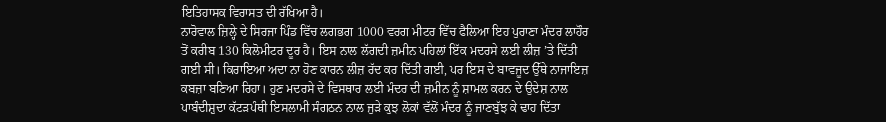ਇਤਿਹਾਸਕ ਵਿਰਾਸਤ ਦੀ ਰੱਖਿਆ ਹੈ।
ਨਾਰੋਵਾਲ ਜ਼ਿਲ੍ਹੇ ਦੇ ਸਿਰਜਾ ਪਿੰਡ ਵਿੱਚ ਲਗਭਗ 1000 ਵਰਗ ਮੀਟਰ ਵਿੱਚ ਫੈਲਿਆ ਇਹ ਪੁਰਾਣਾ ਮੰਦਰ ਲਾਹੌਰ ਤੋਂ ਕਰੀਬ 130 ਕਿਲੋਮੀਟਰ ਦੂਰ ਹੈ। ਇਸ ਨਾਲ ਲੱਗਦੀ ਜ਼ਮੀਨ ਪਹਿਲਾਂ ਇੱਕ ਮਦਰਸੇ ਲਈ ਲੀਜ਼ ’ਤੇ ਦਿੱਤੀ ਗਈ ਸੀ। ਕਿਰਾਇਆ ਅਦਾ ਨਾ ਹੋਣ ਕਾਰਨ ਲੀਜ਼ ਰੱਦ ਕਰ ਦਿੱਤੀ ਗਈ, ਪਰ ਇਸ ਦੇ ਬਾਵਜੂਦ ਉੱਥੇ ਨਾਜਾਇਜ਼ ਕਬਜ਼ਾ ਬਣਿਆ ਰਿਹਾ। ਹੁਣ ਮਦਰਸੇ ਦੇ ਵਿਸਥਾਰ ਲਈ ਮੰਦਰ ਦੀ ਜ਼ਮੀਨ ਨੂੰ ਸ਼ਾਮਲ ਕਰਨ ਦੇ ਉਦੇਸ਼ ਨਾਲ ਪਾਬੰਦੀਸ਼ੁਦਾ ਕੱਟੜਪੰਥੀ ਇਸਲਾਮੀ ਸੰਗਠਨ ਨਾਲ ਜੁੜੇ ਕੁਝ ਲੋਕਾਂ ਵੱਲੋਂ ਮੰਦਰ ਨੂੰ ਜਾਣਬੁੱਝ ਕੇ ਢਾਹ ਦਿੱਤਾ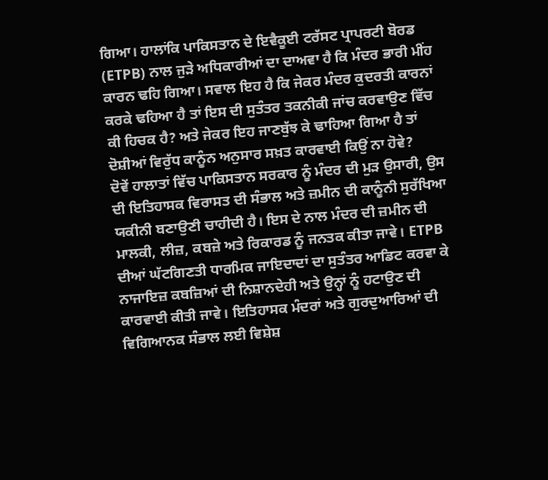ਗਿਆ। ਹਾਲਾਂਕਿ ਪਾਕਿਸਤਾਨ ਦੇ ਇਵੈਕੂਈ ਟਰੱਸਟ ਪ੍ਰਾਪਰਟੀ ਬੋਰਡ (ETPB) ਨਾਲ ਜੁੜੇ ਅਧਿਕਾਰੀਆਂ ਦਾ ਦਾਅਵਾ ਹੈ ਕਿ ਮੰਦਰ ਭਾਰੀ ਮੀਂਹ ਕਾਰਨ ਢਹਿ ਗਿਆ। ਸਵਾਲ ਇਹ ਹੈ ਕਿ ਜੇਕਰ ਮੰਦਰ ਕੁਦਰਤੀ ਕਾਰਨਾਂ ਕਰਕੇ ਢਹਿਆ ਹੈ ਤਾਂ ਇਸ ਦੀ ਸੁਤੰਤਰ ਤਕਨੀਕੀ ਜਾਂਚ ਕਰਵਾਉਣ ਵਿੱਚ ਕੀ ਹਿਚਕ ਹੈ? ਅਤੇ ਜੇਕਰ ਇਹ ਜਾਣਬੁੱਝ ਕੇ ਢਾਹਿਆ ਗਿਆ ਹੈ ਤਾਂ ਦੋਸ਼ੀਆਂ ਵਿਰੁੱਧ ਕਾਨੂੰਨ ਅਨੁਸਾਰ ਸਖ਼ਤ ਕਾਰਵਾਈ ਕਿਉਂ ਨਾ ਹੋਵੇ?
ਦੋਵੇਂ ਹਾਲਾਤਾਂ ਵਿੱਚ ਪਾਕਿਸਤਾਨ ਸਰਕਾਰ ਨੂੰ ਮੰਦਰ ਦੀ ਮੁੜ ਉਸਾਰੀ, ਉਸ ਦੀ ਇਤਿਹਾਸਕ ਵਿਰਾਸਤ ਦੀ ਸੰਭਾਲ ਅਤੇ ਜ਼ਮੀਨ ਦੀ ਕਾਨੂੰਨੀ ਸੁਰੱਖਿਆ ਯਕੀਨੀ ਬਣਾਉਣੀ ਚਾਹੀਦੀ ਹੈ। ਇਸ ਦੇ ਨਾਲ ਮੰਦਰ ਦੀ ਜ਼ਮੀਨ ਦੀ ਮਾਲਕੀ, ਲੀਜ਼, ਕਬਜ਼ੇ ਅਤੇ ਰਿਕਾਰਡ ਨੂੰ ਜਨਤਕ ਕੀਤਾ ਜਾਵੇ। ETPB ਦੀਆਂ ਘੱਟਗਿਣਤੀ ਧਾਰਮਿਕ ਜਾਇਦਾਦਾਂ ਦਾ ਸੁਤੰਤਰ ਆਡਿਟ ਕਰਵਾ ਕੇ ਨਾਜਾਇਜ਼ ਕਬਜ਼ਿਆਂ ਦੀ ਨਿਸ਼ਾਨਦੇਹੀ ਅਤੇ ਉਨ੍ਹਾਂ ਨੂੰ ਹਟਾਉਣ ਦੀ ਕਾਰਵਾਈ ਕੀਤੀ ਜਾਵੇ। ਇਤਿਹਾਸਕ ਮੰਦਰਾਂ ਅਤੇ ਗੁਰਦੁਆਰਿਆਂ ਦੀ ਵਿਗਿਆਨਕ ਸੰਭਾਲ ਲਈ ਵਿਸ਼ੇਸ਼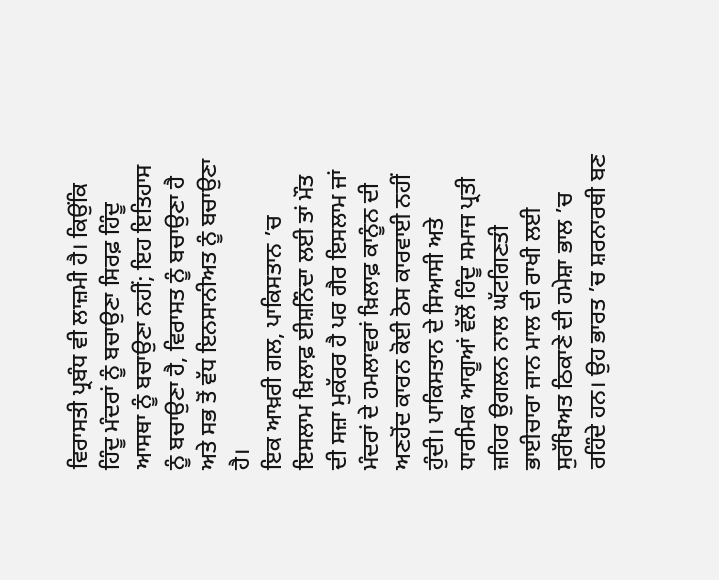ਵਿਰਾਸਤੀ ਪ੍ਰਬੰਧ ਵੀ ਲਾਜ਼ਮੀ ਹੈ। ਕਿਉਂਕਿ ਹਿੰਦੂ ਮੰਦਰਾਂ ਨੂੰ ਬਚਾਉਣਾ ਸਿਰਫ਼ ਹਿੰਦੂ ਆਸਥਾ ਨੂੰ ਬਚਾਉਣਾ ਨਹੀਂ; ਇਹ ਇਤਿਹਾਸ ਨੂੰ ਬਚਾਉਣਾ ਹੈ, ਵਿਰਾਸਤ ਨੂੰ ਬਚਾਉਣਾ ਹੈ ਅਤੇ ਸਭ ਤੋਂ ਵੱਧ ਇਨਸਾਨੀਅਤ ਨੂੰ ਬਚਾਉਣਾ ਹੈ।
ਇਕ ਆਖ਼ਰੀ ਗਲ, ਪਾਕਿਸਤਾਨ ’ਚ ਇਸਲਾਮ ਖ਼ਿਲਾਫ਼ ਈਸ਼ਨਿੰਦਾ ਲਈ ਤਾਂ ਮੌਤ ਦੀ ਸਜ਼ਾ ਮੁਕੱਰਰ ਹੈ ਪਰ ਗੈਰ ਇਸਲਾਮ ਜਾਂ ਮੰਦਰਾਂ ਦੇ ਹਮਲਾਵਰਾਂ ਖ਼ਿਲਾਫ਼ ਕਾਨੂੰਨ ਦੀ ਅਣਹੋਂਦ ਕਾਰਨ ਕੋਈ ਠੋਸ ਕਾਰਵਾਈ ਨਹੀਂ ਹੁੰਦੀ। ਪਾਕਿਸਤਾਨ ਦੇ ਸਿਆਸੀ ਅਤੇ ਧਾਰਮਿਕ ਆਗੂਆਂ ਵੱਲੋਂ ਹਿੰਦੂ ਸਮਾਜ ਪ੍ਰਤੀ ਜ਼ਹਿਰ ਉਗਲਨ ਨਾਲ ਘੱਟਗਿਣਤੀ ਭਾਈਚਾਰਾ ਜਾਨ ਮਾਲ ਦੀ ਰਾਖੀ ਲਈ ਸੁਰੱਖਿਅਤ ਠਿਕਾਣੇ ਦੀ ਹਮੇਸ਼ਾ ਭਾਲ ’ਚ ਰਹਿੰਦੇ ਹਨ। ਉਹ ਭਾਰਤ ’ਚ ਸ਼ਰਨਾਰਥੀ ਬਣ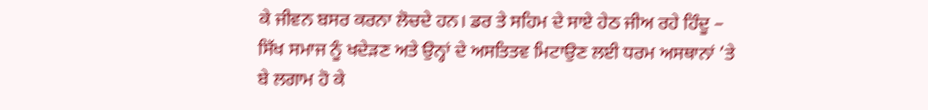ਕੇ ਜੀਵਨ ਬਸਰ ਕਰਨਾ ਲੋਚਦੇ ਹਨ। ਡਰ ਤੇ ਸਹਿਮ ਦੇ ਸਾਏ ਹੇਠ ਜੀਅ ਰਹੇ ਹਿੰਦੂ – ਸਿੱਖ ਸਮਾਜ ਨੂੰ ਖਦੇੜਣ ਅਤੇ ਉਨ੍ਹਾਂ ਦੇ ਅਸਤਿਤਵ ਮਿਟਾਉਣ ਲਈ ਧਰਮ ਅਸਥਾਨਾਂ ’ਤੇ ਬੇ ਲਗਾਮ ਹੋ ਕੇ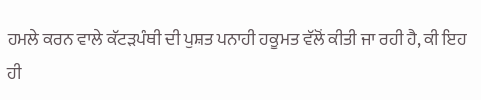ਹਮਲੇ ਕਰਨ ਵਾਲੇ ਕੱਟੜਪੰਥੀ ਦੀ ਪੁਸ਼ਤ ਪਨਾਹੀ ਹਕੂਮਤ ਵੱਲੋਂ ਕੀਤੀ ਜਾ ਰਹੀ ਹੈ, ਕੀ ਇਹ ਹੀ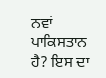ਨਵਾਂ ਪਾਕਿਸਤਾਨ ਹੈ? ਇਸ ਦਾ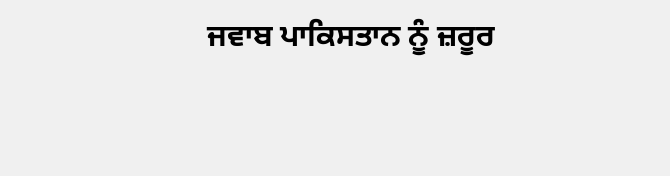ਜਵਾਬ ਪਾਕਿਸਤਾਨ ਨੂੰ ਜ਼ਰੂਰ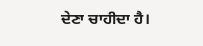ਦੇਣਾ ਚਾਹੀਦਾ ਹੈ।